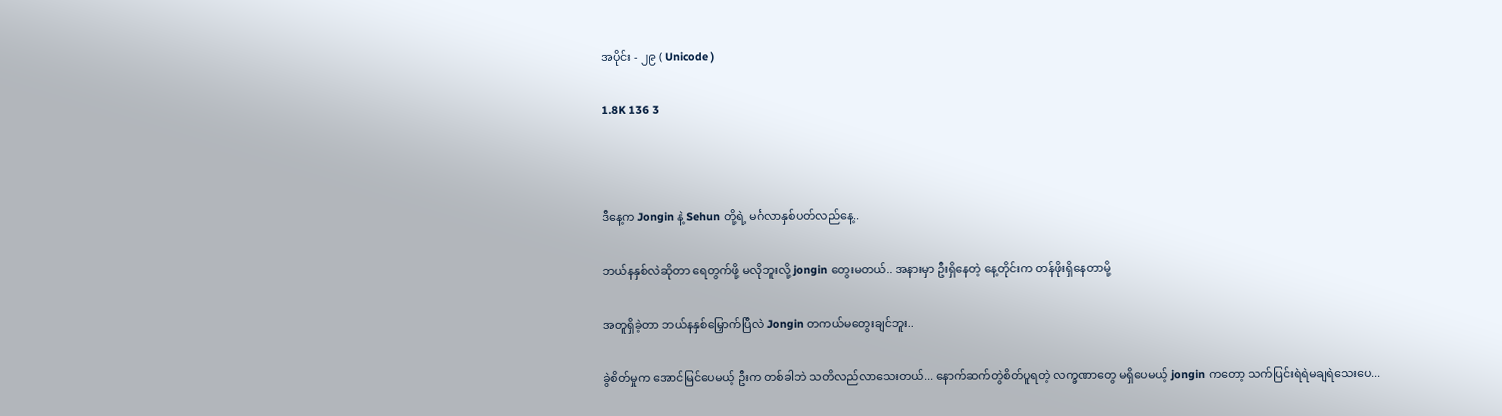အပိုင်း - ၂၉ ( Unicode )

1.8K 136 3



ဒီနေ့က Jongin နဲ့ Sehun တို့ရဲ့ မင်္ဂလာနှစ်ပတ်လည်နေ့..

ဘယ်နနှစ်လဲဆိုတာ ရေတွက်ဖို့ မလိုဘူးလို့ jongin တွေးမတယ်.. အနားမှာ ဦးရှိနေတဲ့ နေ့တိုင်းက တန်ဖိုးရှိနေတာမို့

အတူရှိခဲ့တာ ဘယ်နနှစ်မြှောက်ပြီလဲ Jongin တကယ်မတွေးချင်ဘူး..

ခွဲစိတ်မှုက အောင်မြင်ပေမယ့် ဦးက တစ်ခါဘဲ သတိလည်လာသေးတယ်... နောက်ဆက်တွဲစိတ်ပူရတဲ့ လက္ခဏာတွေ မရှိပေမယ့် jongin ကတော့ သက်ပြင်းရဲရဲမချရဲသေးပေ...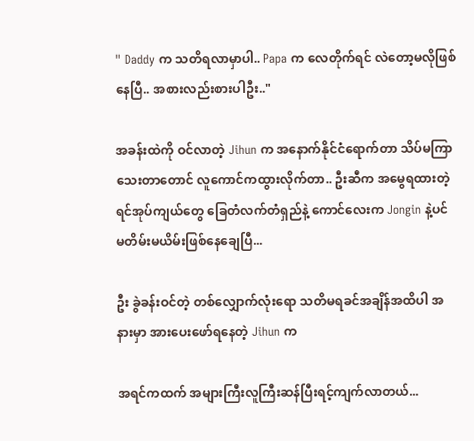" Daddy က သတိရလာမှာပါ.. Papa က လေတိုက်ရင် လဲတော့မလိုဖြစ်နေပြီ.. အစားလည်းစားပါဦး.."

အခန်းထဲကို ဝင်လာတဲ့ Jihun က အနောက်နိုင်ငံရောက်တာ သိပ်မကြာသေးတာတောင် လူကောင်ကထွားလိုက်တာ.. ဦးဆီက အမွေရထားတဲ့ ရင်အုပ်ကျယ်တွေ ခြေတံလက်တံရှည်နဲ့ ကောင်လေးက Jongin နဲ့ပင် မတိမ်းမယိမ်းဖြစ်နေချေပြီ...

ဦး ခွဲခန်းဝင်တဲ့ တစ်လျှောက်လုံးရော သတိမရခင်အချိန်အထိပါ အနားမှာ အားပေးဖော်ရနေတဲ့ Jihun က

အရင်ကထက် အများကြီးလူကြီးဆန်ပြီးရင့်ကျက်လာတယ်...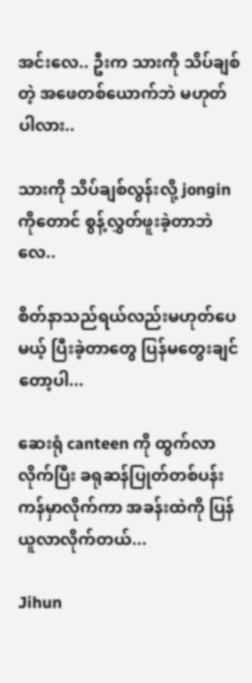အင်းလေ.. ဦးက သားကို သိပ်ချစ်တဲ့ အဖေတစ်ယောက်ဘဲ မဟုတ်ပါလား..

သားကို သိပ်ချစ်လွန်းလို့ jongin ကိုတောင် စွန့်လွှတ်ဖူးခဲ့တာဘဲလေ..

စိတ်နာသည်ရယ်လည်းမဟုတ်ပေမယ့် ပြီးခဲ့တာတွေ ပြန်မတွေးချင်တော့ပါ...

ဆေးရုံ canteen ကို ထွက်လာလိုက်ပြီး ခရုဆန်ပြုတ်တစ်ပန်းကန်မှာလိုက်ကာ အခန်းထဲကို ပြန်ယူလာလိုက်တယ်...

Jihun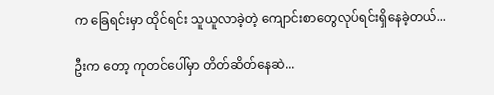က ခြေရင်းမှာ ထိုင်ရင်း သူယူလာခဲ့တဲ့ ကျောင်းစာတွေလုပ်ရင်းရှိနေခဲ့တယ်...

ဦးက တော့ ကုတင်ပေါ်မှာ တိတ်ဆိတ်နေဆဲ...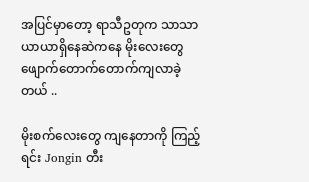အပြင်မှာတော့ ရာသီဥတုက သာသာယာယာရှိနေဆဲကနေ မိုးလေးတွေ ဖျောက်တောက်တောက်ကျလာခဲ့တယ် ..

မိုးစက်လေးတွေ ကျနေတာကို ကြည့်ရင်း Jongin တီး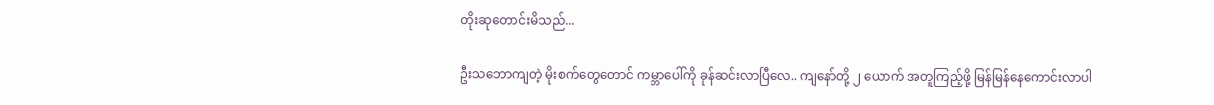တိုးဆုတောင်းမိသည်...

ဦးသဘောကျတဲ့ မိုးစက်တွေတောင် ကမ္ဘာပေါ်ကို ခုန်ဆင်းလာပြီလေ.. ကျနော်တို့ ၂ ယောက် အတူကြည့်ဖို့ မြန်မြန်နေကောင်းလာပါ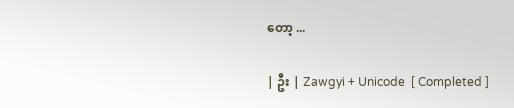တော့ ...

| ဦး | Zawgyi + Unicode  [ Completed ]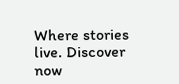Where stories live. Discover now